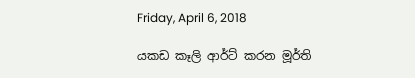Friday, April 6, 2018

යකඩ කෑලි ආර්ට් කරන මූර්ති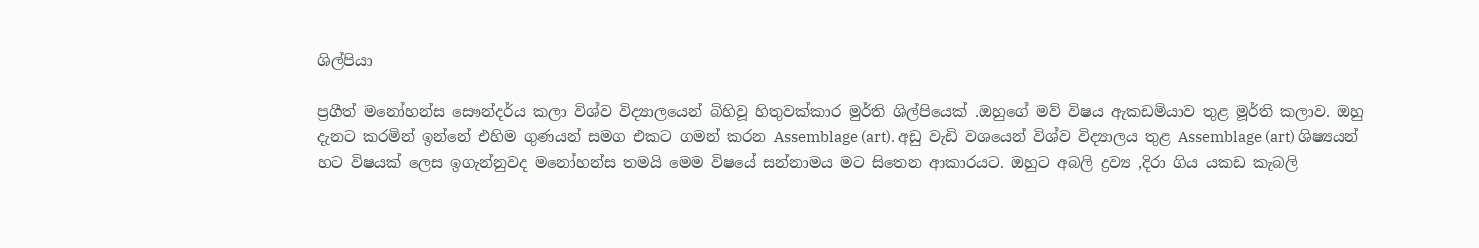ශිල්පියා

ප්‍රගීත් මනෝහන්ස සෞන්දර්ය කලා විශ්ව විද්‍යාලයෙන් බිහිවූ හිතුවක්කාර මුර්ති ශිල්පියෙක් .ඔහුගේ මව් විෂය ඇකඩමියාව තුළ මූර්ති කලාව. ඔහු දැනට කරමින් ඉන්නේ එහිම ගුණයන් සමග එකට ගමන් කරන Assemblage (art). අඩු වැඩි වශයෙන් විශ්ව විද්‍යාලය තුළ Assemblage (art) ශිෂ්‍යයන් හට විෂයක් ලෙස ඉගැන්නුවද මනෝහන්ස තමයි මෙම විෂයේ සන්නාමය මට සිතෙන ආකාරයට. ඔහුට අබලි ද්‍රව්‍ය ,දිරා ගිය යකඩ කැබලි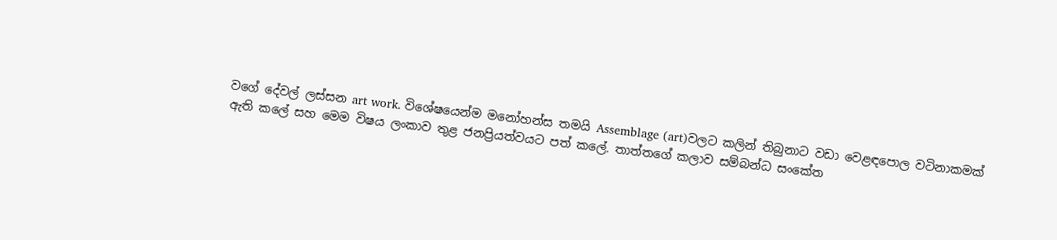වගේ දේවල් ලස්සන art work. විශේෂයෙන්ම මනෝහන්ස තමයි Assemblage (art)වලට කලින් තිබුනාට වඩා වෙළඳපොල වටිනාකමක් ඇති කලේ සහ මෙම විෂය ලංකාව තුළ ජනප්‍රියත්වයට පත් කලේ. තාත්තගේ කලාව සම්බන්ධ සංකේත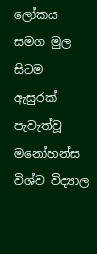ලෝකය සමග මුල සිටම ඇසුරක් පැවැත්වූ මනෝහන්ස විශ්ව විද්‍යාල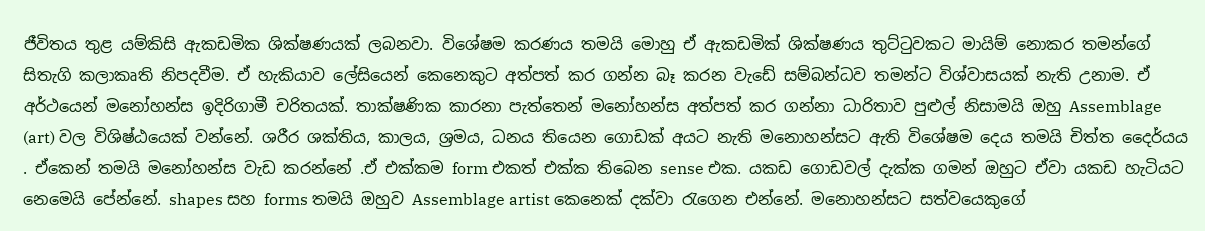ජීවිතය තුළ යම්කිසි ඇකඩමික ශික්ෂණයක් ලබනවා. විශේෂම කරණය තමයි මොහු ඒ ඇකඩමික් ශික්ෂණය තුට්ටුවකට මායිම් නොකර තමන්ගේ සිතැගි කලාකෘති නිපදවීම. ඒ හැකියාව ලේසියෙන් කෙනෙකුට අත්පත් කර ගන්න බෑ කරන වැඩේ සම්බන්ධව තමන්ට විශ්වාසයක් නැති උනාම. ඒ අර්ථයෙන් මනෝහන්ස ඉදිරිගාමී චරිතයක්. තාක්ෂණික කාරනා පැත්තෙන් මනෝහන්ස අත්පත් කර ගන්නා ධාරිතාව පුළුල් නිසාමයි ඔහු Assemblage (art) වල විශිෂ්ඨයෙක් වන්නේ. ශරීර ශක්තිය, කාලය, ශ්‍රමය, ධනය තියෙන ගොඩක් අයට නැති මනොහන්සට ඇති විශේෂම දෙය තමයි චිත්ත දෛර්යය . ඒකෙන් තමයි මනෝහන්ස වැඩ කරන්නේ .ඒ එක්කම form එකත් එක්ක තිබෙන sense එක. යකඩ ගොඩවල් දැක්ක ගමන් ඔහුට ඒවා යකඩ හැටියට නෙමෙයි පේන්නේ. shapes සහ forms තමයි ඔහුව Assemblage artist කෙනෙක් දක්වා රැගෙන එන්නේ. මනොහන්සට සත්වයෙකුගේ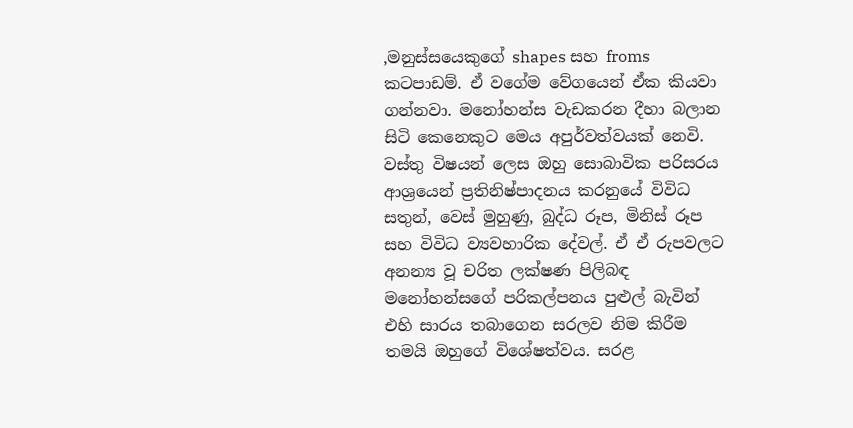,මනුස්සයෙකුගේ shapes සහ froms කටපාඩම්. ඒ වගේම වේගයෙන් ඒක කියවා ගන්නවා. මනෝහන්ස වැඩකරන දීහා බලාන සිටි කෙනෙකුට මෙය අපුර්වත්වයක් නෙවි.
වස්තු විෂයන් ලෙස ඔහු සොබාවික පරිසරය ආශ්‍රයෙන් ප්‍රතිනිෂ්පාදනය කරනුයේ විවිධ සතුන්, වෙස් මුහුණු, බුද්ධ රූප, මිනිස් රූප සහ විවිධ ව්‍යවහාරික දේවල්. ඒ ඒ රුපවලට අනන්‍ය වූ චරිත ලක්ෂණ පිලිබඳ මනෝහන්සගේ පරිකල්පනය පුළුල් බැවින් එහි සාරය තබාගෙන සරලව නිම කිරීම තමයි ඔහුගේ විශේෂත්වය. සරළ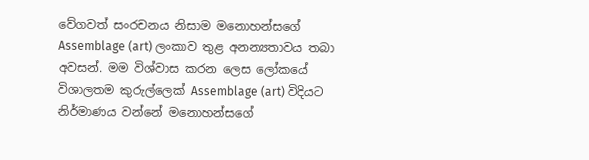වේගවත් සංරචනය නිසාම මනොහන්සගේ Assemblage (art) ලංකාව තුළ අනන්‍යතාවය තබා අවසන්. මම විශ්වාස කරන ලෙස ලෝකයේ විශාලතම කුරුල්ලෙක් Assemblage (art) විදියට නිර්මාණය වන්නේ මනොහන්සගේ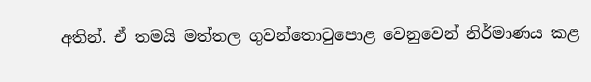අතින්. ඒ තමයි මත්තල ගුවන්තොටුපොළ වෙනුවෙන් නිර්මාණය කළ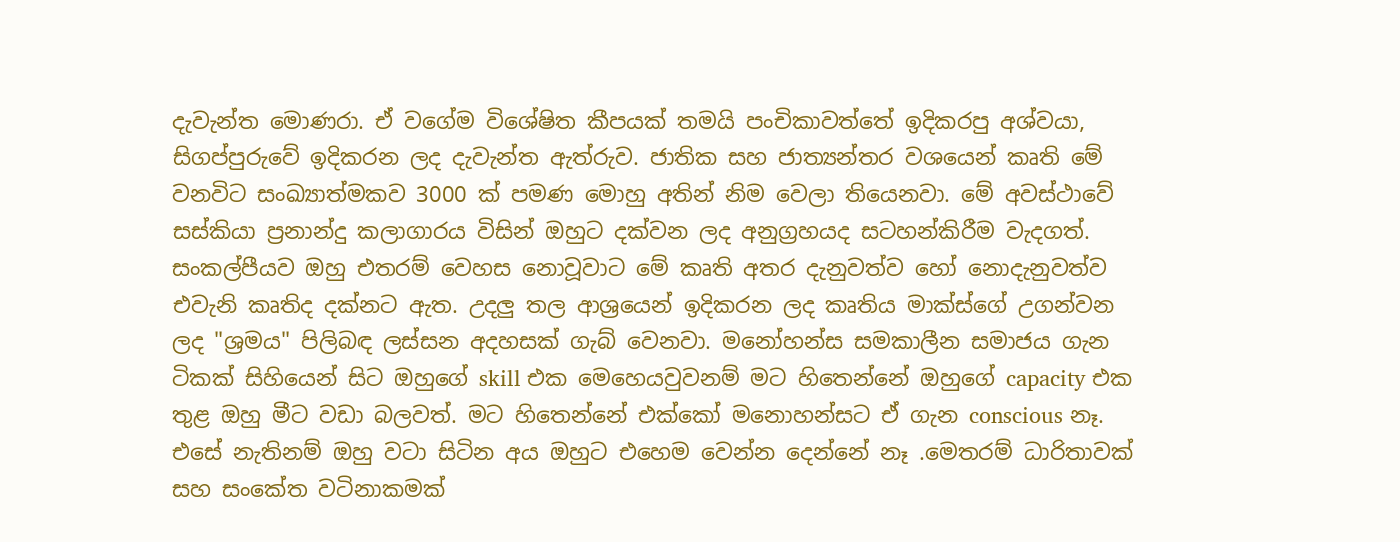දැවැන්ත මොණරා. ඒ වගේම විශේෂිත කීපයක් තමයි පංචිකාවත්තේ ඉදිකරපු අශ්වයා, සිගප්පුරුවේ ඉදිකරන ලද දැවැන්ත ඇත්රුව. ජාතික සහ ජාත්‍යන්තර වශයෙන් කෘති මේ වනවිට සංඛ්‍යාත්මකව 3000 ක් පමණ මොහු අතින් නිම වෙලා තියෙනවා. මේ අවස්ථාවේ සස්කියා ප්‍රනාන්දු කලාගාරය විසින් ඔහුට දක්වන ලද අනුග්‍රහයද සටහන්කිරීම වැදගත්. සංකල්පීයව ඔහු එතරම් වෙහස නොවූවාට මේ කෘති අතර දැනුවත්ව හෝ නොදැනුවත්ව එවැනි කෘතිද දක්නට ඇත. උදලු තල ආශ්‍රයෙන් ඉදිකරන ලද කෘතිය මාක්ස්ගේ උගන්වන ලද "ශ්‍රමය" පිලිබඳ ලස්සන අදහසක් ගැබ් වෙනවා. මනෝහන්ස සමකාලීන සමාජය ගැන ටිකක් සිහියෙන් සිට ඔහුගේ skill එක මෙහෙයවුවනම් මට හිතෙන්නේ ඔහුගේ capacity එක තුළ ඔහු මීට වඩා බලවත්. මට හිතෙන්නේ එක්කෝ මනොහන්සට ඒ ගැන conscious නෑ. එසේ නැතිනම් ඔහු වටා සිටින අය ඔහුට එහෙම වෙන්න දෙන්නේ නෑ .මෙතරම් ධාරිතාවක් සහ සංකේත වටිනාකමක්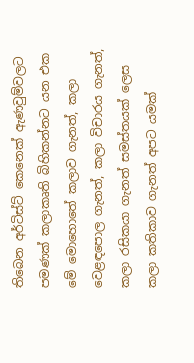තිබෙන අර්ටිස්ට් කෙනෙක් ඇණවුම්වලට පමණක් කලාකෘති බිහිකන්නට යන එක මේ මොහොතේ කලාව ගැනත්, කලා වෙළඳපොල ගැනත්, කලා විචාරය ගැනත්, කලා රසිකයා ගැනත් සමස්තයක් ලෙස කලා කතිකාව ගැනත් අපට යමක්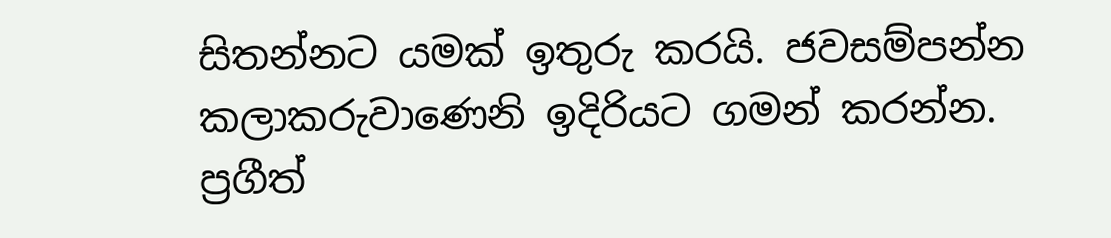සිතන්නට යමක් ඉතුරු කරයි. ජවසම්පන්න කලාකරුවාණෙනි ඉදිරියට ගමන් කරන්න.
ප්‍රගීත්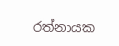රත්නායක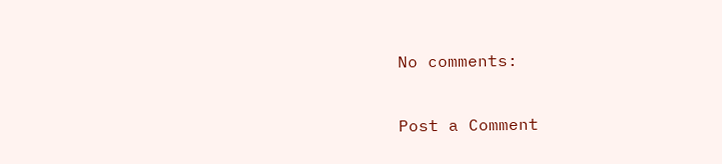No comments:

Post a Comment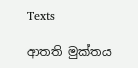Texts

ආතති මුක්තය